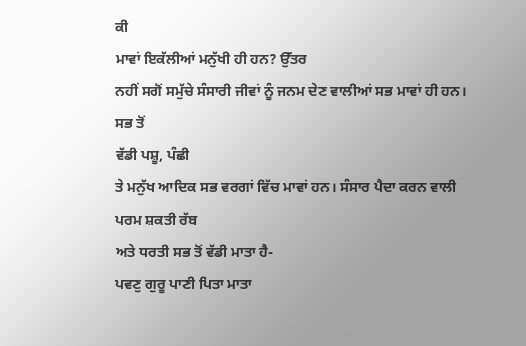ਕੀ
ਮਾਵਾਂ ਇਕੱਲੀਆਂ ਮਨੁੱਖੀ ਹੀ ਹਨ? ਉੱਤਰ
ਨਹੀਂ ਸਗੋਂ ਸਮੁੱਚੇ ਸੰਸਾਰੀ ਜੀਵਾਂ ਨੂੰ ਜਨਮ ਦੇਣ ਵਾਲੀਆਂ ਸਭ ਮਾਵਾਂ ਹੀ ਹਨ। ਸਭ ਤੋਂ
ਵੱਡੀ ਪਸ਼ੂ, ਪੰਛੀ
ਤੇ ਮਨੁੱਖ ਆਦਿਕ ਸਭ ਵਰਗਾਂ ਵਿੱਚ ਮਾਵਾਂ ਹਨ। ਸੰਸਾਰ ਪੈਦਾ ਕਰਨ ਵਾਲੀ ਪਰਮ ਸ਼ਕਤੀ ਰੱਬ
ਅਤੇ ਧਰਤੀ ਸਭ ਤੋਂ ਵੱਡੀ ਮਾਤਾ ਹੈ-
ਪਵਣੁ ਗੁਰੂ ਪਾਣੀ ਪਿਤਾ ਮਾਤਾ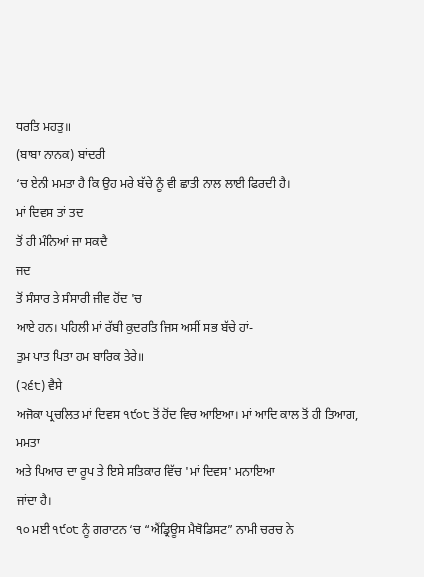ਧਰਤਿ ਮਹਤੁ॥
(ਬਾਬਾ ਨਾਨਕ) ਬਾਂਦਰੀ
‘ਚ ਏਨੀ ਮਮਤਾ ਹੈ ਕਿ ਉਹ ਮਰੇ ਬੱਚੇ ਨੂੰ ਵੀ ਛਾਤੀ ਨਾਲ ਲਾਈ ਫਿਰਦੀ ਹੈ।
ਮਾਂ ਦਿਵਸ ਤਾਂ ਤਦ
ਤੋਂ ਹੀ ਮੰਨਿਆਂ ਜਾ ਸਕਦੈ
ਜਦ
ਤੋਂ ਸੰਸਾਰ ਤੇ ਸੰਸਾਰੀ ਜੀਵ ਹੋਂਦ 'ਚ
ਆਏ ਹਨ। ਪਹਿਲੀ ਮਾਂ ਰੱਬੀ ਕੁਦਰਤਿ ਜਿਸ ਅਸੀਂ ਸਭ ਬੱਚੇ ਹਾਂ-
ਤੁਮ ਪਾਤ ਪਿਤਾ ਹਮ ਬਾਰਿਕ ਤੇਰੇ॥
(੨੬੮) ਵੈਸੇ
ਅਜੋਕਾ ਪ੍ਰਚਲਿਤ ਮਾਂ ਦਿਵਸ ੧੯੦੮ ਤੋਂ ਹੋਂਦ ਵਿਚ ਆਇਆ। ਮਾਂ ਆਦਿ ਕਾਲ ਤੋਂ ਹੀ ਤਿਆਗ, ਮਮਤਾ
ਅਤੇ ਪਿਆਰ ਦਾ ਰੂਪ ਤੇ ਇਸੇ ਸਤਿਕਾਰ ਵਿੱਚ 'ਮਾਂ ਦਿਵਸ' ਮਨਾਇਆ
ਜਾਂਦਾ ਹੈ।
੧੦ ਮਈ ੧੯੦੮ ਨੂੰ ਗਰਾਟਨ ‘ਚ “ਐਂਡ੍ਰਿਊਸ ਮੈਥੋਡਿਸਟ” ਨਾਮੀ ਚਰਚ ਨੇ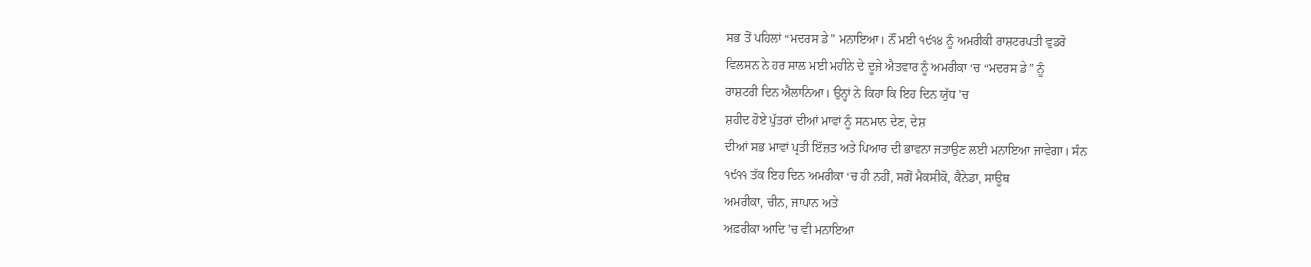ਸਭ ਤੋਂ ਪਹਿਲਾਂ “ਮਦਰਸ ਡੇ” ਮਨਾਇਆ। ਨੌਂ ਮਈ ੧੯੧੪ ਨੂੰ ਅਮਰੀਕੀ ਰਾਸ਼ਟਰਪਤੀ ਵੁਡਰੋ
ਵਿਲਸਨ ਨੇ ਹਰ ਸਾਲ ਮਈ ਮਹੀਨੇ ਦੇ ਦੂਜੇ ਐਤਵਾਰ ਨੂੰ ਅਮਰੀਕਾ ‘ਚ “ਮਦਰਸ ਡੇ” ਨੂੰ
ਰਾਸ਼ਟਰੀ ਦਿਨ ਐਲਾਨਿਆ। ਉਨ੍ਹਾਂ ਨੇ ਕਿਹਾ ਕਿ ਇਹ ਦਿਨ ਯੁੱਧ 'ਚ
ਸ਼ਹੀਦ ਹੋਏ ਪੁੱਤਰਾਂ ਦੀਆਂ ਮਾਵਾਂ ਨੂੰ ਸਨਮਾਨ ਦੇਣ, ਦੇਸ਼
ਦੀਆਂ ਸਭ ਮਾਵਾਂ ਪ੍ਰਤੀ ਇੱਜ਼ਤ ਅਤੇ ਪਿਆਰ ਦੀ ਭਾਵਨਾ ਜਤਾਉਣ ਲਈ ਮਨਾਇਆ ਜਾਵੇਗਾ। ਸੰਨ
੧੯੧੧ ਤੱਕ ਇਹ ਦਿਨ ਅਮਰੀਕਾ ‘ਚ ਹੀ ਨਹੀਂ, ਸਗੋਂ ਮੈਕਸੀਕੋ, ਕੈਨੇਡਾ, ਸਾਊਥ
ਅਮਰੀਕਾ, ਚੀਨ, ਜਾਪਾਨ ਅਤੇ
ਅਫ਼ਰੀਕਾ ਆਦਿ 'ਚ ਵੀ ਮਨਾਇਆ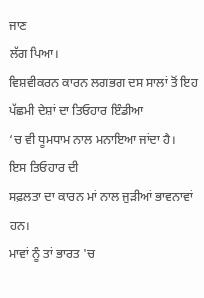ਜਾਣ
ਲੱਗ ਪਿਆ।
ਵਿਸ਼ਵੀਕਰਨ ਕਾਰਨ ਲਗਭਗ ਦਸ ਸਾਲਾਂ ਤੋਂ ਇਹ ਪੱਛਮੀ ਦੇਸ਼ਾਂ ਦਾ ਤਿਓਹਾਰ ਇੰਡੀਆ
‘ਚ ਵੀ ਧੂਮਧਾਮ ਨਾਲ ਮਨਾਇਆ ਜਾਂਦਾ ਹੈ।
ਇਸ ਤਿਓਹਾਰ ਦੀ
ਸਫ਼ਲਤਾ ਦਾ ਕਾਰਨ ਮਾਂ ਨਾਲ ਜੁੜੀਆਂ ਭਾਵਨਾਵਾਂ ਹਨ।
ਮਾਵਾਂ ਨੂੰ ਤਾਂ ਭਾਰਤ 'ਚ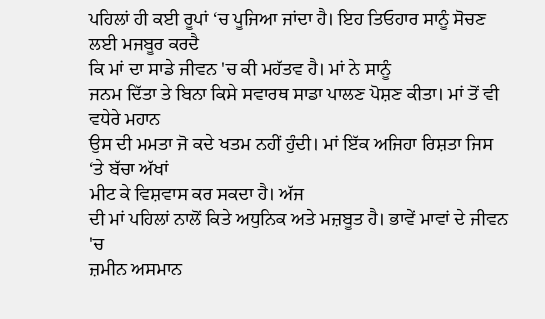ਪਹਿਲਾਂ ਹੀ ਕਈ ਰੂਪਾਂ ‘ਚ ਪੂਜਿਆ ਜਾਂਦਾ ਹੈ। ਇਹ ਤਿਓਹਾਰ ਸਾਨੂੰ ਸੋਚਣ ਲਈ ਮਜਬੂਰ ਕਰਦੈ
ਕਿ ਮਾਂ ਦਾ ਸਾਡੇ ਜੀਵਨ 'ਚ ਕੀ ਮਹੱਤਵ ਹੈ। ਮਾਂ ਨੇ ਸਾਨੂੰ
ਜਨਮ ਦਿੱਤਾ ਤੇ ਬਿਨਾ ਕਿਸੇ ਸਵਾਰਥ ਸਾਡਾ ਪਾਲਣ ਪੋਸ਼ਣ ਕੀਤਾ। ਮਾਂ ਤੋਂ ਵੀ ਵਧੇਰੇ ਮਹਾਨ
ਉਸ ਦੀ ਮਮਤਾ ਜੋ ਕਦੇ ਖਤਮ ਨਹੀਂ ਹੁੰਦੀ। ਮਾਂ ਇੱਕ ਅਜਿਹਾ ਰਿਸ਼ਤਾ ਜਿਸ ‘ਤੇ ਬੱਚਾ ਅੱਖਾਂ
ਮੀਟ ਕੇ ਵਿਸ਼ਵਾਸ ਕਰ ਸਕਦਾ ਹੈ। ਅੱਜ
ਦੀ ਮਾਂ ਪਹਿਲਾਂ ਨਾਲੋਂ ਕਿਤੇ ਅਧੁਨਿਕ ਅਤੇ ਮਜ਼ਬੂਤ ਹੈ। ਭਾਵੇਂ ਮਾਵਾਂ ਦੇ ਜੀਵਨ 'ਚ
ਜ਼ਮੀਨ ਅਸਮਾਨ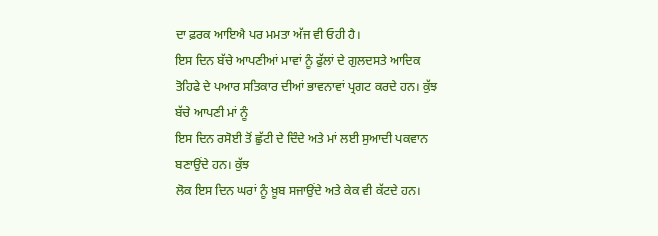ਦਾ ਫ਼ਰਕ ਆਇਐ ਪਰ ਮਮਤਾ ਅੱਜ ਵੀ ਓਹੀ ਹੈ।
ਇਸ ਦਿਨ ਬੱਚੇ ਆਪਣੀਆਂ ਮਾਵਾਂ ਨੂੰ ਫੁੱਲਾਂ ਦੇ ਗੁਲਦਸਤੇ ਆਦਿਕ
ਤੋਹਿਫੇ ਦੇ ਪਆਰ ਸਤਿਕਾਰ ਦੀਆਂ ਭਾਵਨਾਵਾਂ ਪ੍ਰਗਟ ਕਰਦੇ ਹਨ। ਕੁੱਝ ਬੱਚੇ ਆਪਣੀ ਮਾਂ ਨੂੰ
ਇਸ ਦਿਨ ਰਸੋਈ ਤੋਂ ਛੁੱਟੀ ਦੇ ਦਿੰਦੇ ਅਤੇ ਮਾਂ ਲਈ ਸੁਆਦੀ ਪਕਵਾਨ ਬਣਾਉਂਦੇ ਹਨ। ਕੁੱਝ
ਲੋਕ ਇਸ ਦਿਨ ਘਰਾਂ ਨੂੰ ਖ਼ੂਬ ਸਜਾਉਂਦੇ ਅਤੇ ਕੇਕ ਵੀ ਕੱਟਦੇ ਹਨ।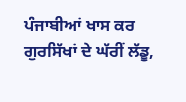ਪੰਜਾਬੀਆਂ ਖਾਸ ਕਰ
ਗੁਰਸਿੱਖਾਂ ਦੇ ਘੱਰੀਂ ਲੱਡੂ,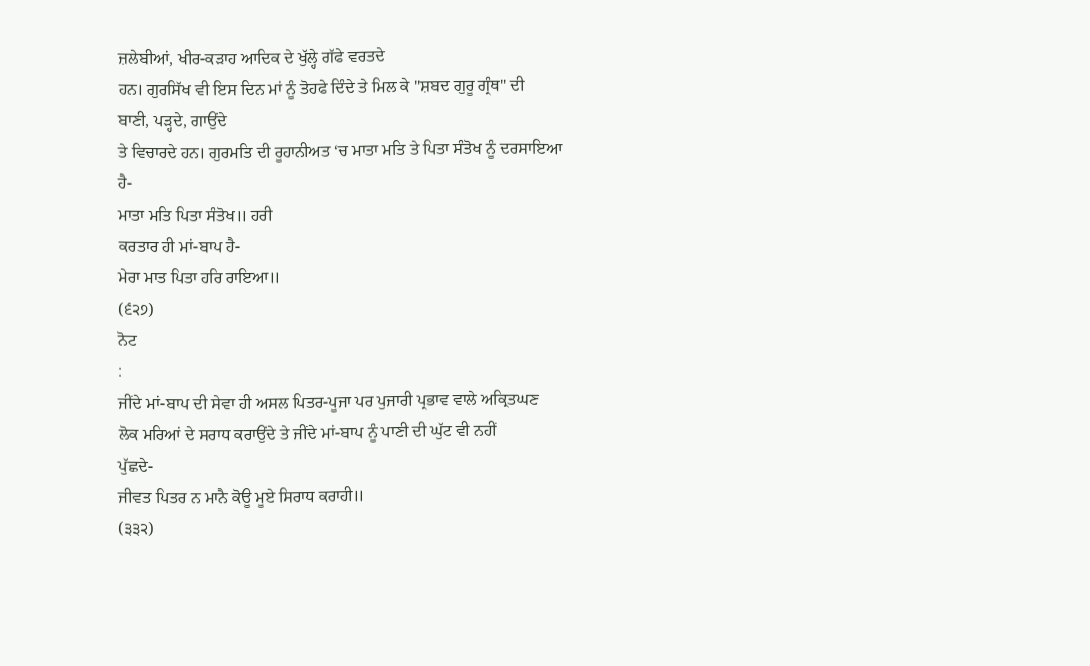ਜ਼ਲੇਬੀਆਂ, ਖੀਰ-ਕੜਾਹ ਆਦਿਕ ਦੇ ਖੁੱਲ੍ਹੇ ਗੱਫੇ ਵਰਤਦੇ
ਹਨ। ਗੁਰਸਿੱਖ ਵੀ ਇਸ ਦਿਨ ਮਾਂ ਨੂੰ ਤੋਹਫੇ ਦਿੰਦੇ ਤੇ ਮਿਲ ਕੇ "ਸ਼ਬਦ ਗੁਰੂ ਗ੍ਰੰਥ" ਦੀ
ਬਾਣੀ, ਪੜ੍ਹਦੇ, ਗਾਉਂਦੇ
ਤੇ ਵਿਚਾਰਦੇ ਹਨ। ਗੁਰਮਤਿ ਦੀ ਰੂਹਾਨੀਅਤ ‘ਚ ਮਾਤਾ ਮਤਿ ਤੇ ਪਿਤਾ ਸੰਤੋਖ ਨੂੰ ਦਰਸਾਇਆ
ਹੈ-
ਮਾਤਾ ਮਤਿ ਪਿਤਾ ਸੰਤੋਖ॥ ਹਰੀ
ਕਰਤਾਰ ਹੀ ਮਾਂ-ਬਾਪ ਹੈ-
ਮੇਰਾ ਮਾਤ ਪਿਤਾ ਹਰਿ ਰਾਇਆ॥
(੬੨੭)
ਨੋਟ
:
ਜੀਂਦੇ ਮਾਂ-ਬਾਪ ਦੀ ਸੇਵਾ ਹੀ ਅਸਲ ਪਿਤਰ-ਪੂਜਾ ਪਰ ਪੁਜਾਰੀ ਪ੍ਰਭਾਵ ਵਾਲੇ ਅਕ੍ਰਿਤਘਣ
ਲੋਕ ਮਰਿਆਂ ਦੇ ਸਰਾਧ ਕਰਾਉਂਦੇ ਤੇ ਜੀਂਦੇ ਮਾਂ-ਬਾਪ ਨੂੰ ਪਾਣੀ ਦੀ ਘੁੱਟ ਵੀ ਨਹੀਂ
ਪੁੱਛਦੇ-
ਜੀਵਤ ਪਿਤਰ ਨ ਮਾਨੈ ਕੋਊ ਮੂਏ ਸਿਰਾਧ ਕਰਾਹੀ॥
(੩੩੨)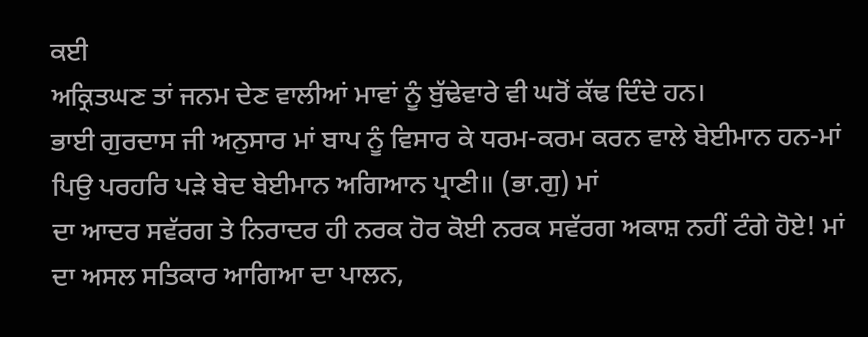ਕਈ
ਅਕ੍ਰਿਤਘਣ ਤਾਂ ਜਨਮ ਦੇਣ ਵਾਲੀਆਂ ਮਾਵਾਂ ਨੂੰ ਬੁੱਢੇਵਾਰੇ ਵੀ ਘਰੋਂ ਕੱਢ ਦਿੰਦੇ ਹਨ।
ਭਾਈ ਗੁਰਦਾਸ ਜੀ ਅਨੁਸਾਰ ਮਾਂ ਬਾਪ ਨੂੰ ਵਿਸਾਰ ਕੇ ਧਰਮ-ਕਰਮ ਕਰਨ ਵਾਲੇ ਬੇਈਮਾਨ ਹਨ-ਮਾਂ
ਪਿਉ ਪਰਹਰਿ ਪੜੇ ਬੇਦ ਬੇਈਮਾਨ ਅਗਿਆਨ ਪ੍ਰਾਣੀ॥ (ਭਾ.ਗੁ) ਮਾਂ
ਦਾ ਆਦਰ ਸਵੱਰਗ ਤੇ ਨਿਰਾਦਰ ਹੀ ਨਰਕ ਹੋਰ ਕੋਈ ਨਰਕ ਸਵੱਰਗ ਅਕਾਸ਼ ਨਹੀਂ ਟੰਗੇ ਹੋਏ! ਮਾਂ
ਦਾ ਅਸਲ ਸਤਿਕਾਰ ਆਗਿਆ ਦਾ ਪਾਲਨ,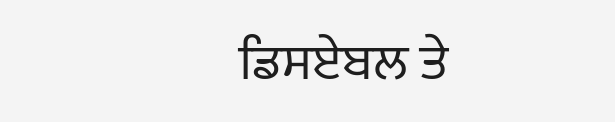ਡਿਸਏਬਲ ਤੇ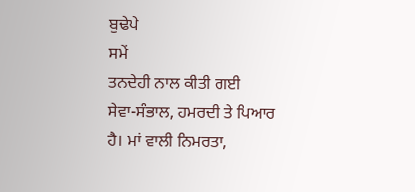ਬੁਢੇਪੇ
ਸਮੇਂ
ਤਨਦੇਹੀ ਨਾਲ ਕੀਤੀ ਗਈ
ਸੇਵਾ-ਸੰਭਾਲ, ਹਮਰਦੀ ਤੇ ਪਿਆਰ ਹੈ। ਮਾਂ ਵਾਲੀ ਨਿਮਰਤਾ,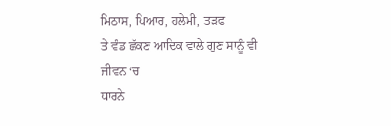ਮਿਠਾਸ, ਪਿਆਰ, ਹਲੇਮੀ, ਤੜਫ
ਤੇ ਵੰਡ ਛੱਕਣ ਆਦਿਕ ਵਾਲੇ ਗੁਣ ਸਾਨੂੰ ਵੀ ਜੀਵਨ ‘ਚ
ਧਾਰਨੇ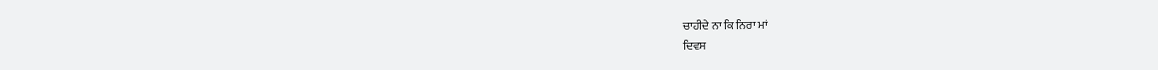ਚਾਹੀਦੇ ਨਾ ਕਿ ਨਿਰਾ ਮਾਂ
ਦਿਵਸ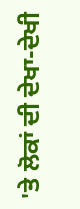'ਤੇ ਲੋਕਾਂ ਦੀ ਦੇਖਾ-ਦੇਖੀ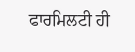ਫਾਰਮਿਲਟੀ ਹੀ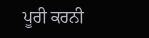ਪੂਰੀ ਕਰਨੀ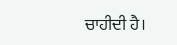ਚਾਹੀਦੀ ਹੈ।